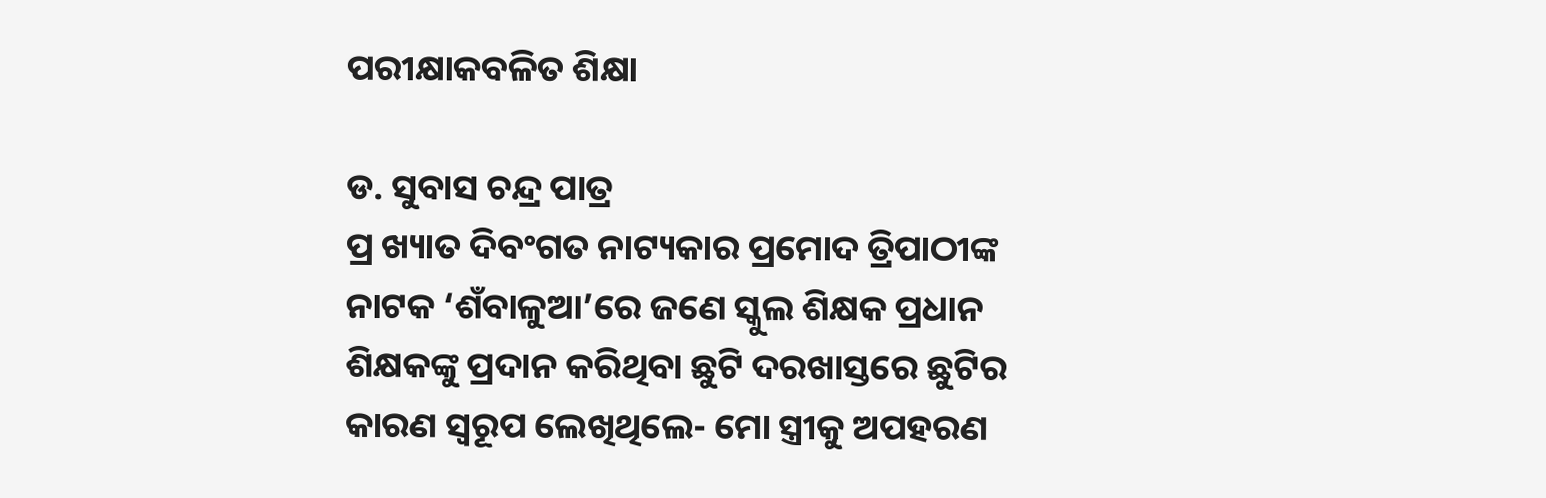ପରୀକ୍ଷାକବଳିତ ଶିକ୍ଷା

ଡ. ସୁବାସ ଚନ୍ଦ୍ର ପାତ୍ର
ପ୍ର ଖ୍ୟାତ ଦିବଂଗତ ନାଟ୍ୟକାର ପ୍ରମୋଦ ତ୍ରିପାଠୀଙ୍କ ନାଟକ ‘ଶଁବାଳୁଆ’ରେ ଜଣେ ସ୍କୁଲ ଶିକ୍ଷକ ପ୍ରଧାନ ଶିକ୍ଷକଙ୍କୁ ପ୍ରଦାନ କରିଥିବା ଛୁଟି ଦରଖାସ୍ତରେ ଛୁଟିର କାରଣ ସ୍ବରୂପ ଲେଖିଥିଲେ- ମୋ ସ୍ତ୍ରୀକୁ ଅପହରଣ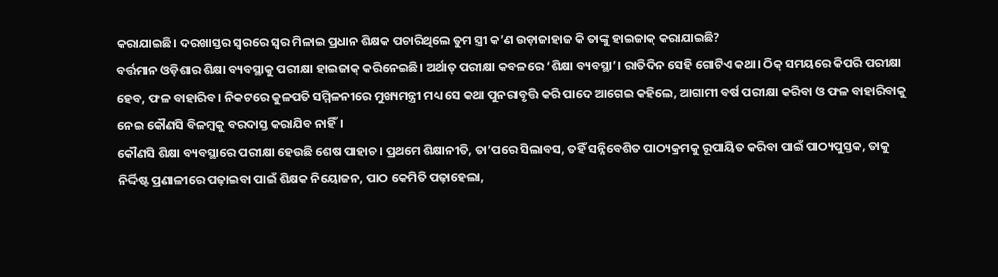କରାଯାଇଛି। ଦରଖାସ୍ତର ସ୍ବରରେ ସ୍ବର ମିଳାଇ ପ୍ରଧାନ ଶିକ୍ଷକ ପଚାରିଥିଲେ ତୁମ ସ୍ତ୍ରୀ କ’ଣ ଉଡ଼ାଜାହାଜ କି ତାଙ୍କୁ ହାଇଜାକ୍‌ କରାଯାଇଛି?
ବର୍ତ୍ତମାନ ଓଡ଼ିଶାର ଶିକ୍ଷା ବ୍ୟବସ୍ଥାକୁ ପରୀକ୍ଷା ହାଇଜାକ୍‌ କରିନେଇଛି। ଅର୍ଥାତ୍‌ ପରୀକ୍ଷା କବଳରେ ‘ଶିକ୍ଷା ବ୍ୟବସ୍ଥା’। ରାତିଦିନ ସେହି ଗୋଟିଏ କଥା। ଠିକ୍‌ ସମୟରେ କିପରି ପରୀକ୍ଷା ହେବ, ଫଳ ବାହାରିବ। ନିକଟରେ କୁଳପତି ସମ୍ମିଳନୀରେ ମୁଖ୍ୟମନ୍ତ୍ରୀ ମଧ୍ୟ ସେ କଥା ପୁନରାବୃତ୍ତି କରି ପାଦେ ଆଗେଇ କହିଲେ, ଆଗାମୀ ବର୍ଷ ପରୀକ୍ଷା କରିବା ଓ ଫଳ ବାହାରିବାକୁ ନେଇ କୌଣସି ବିଳମ୍ବକୁ ବରଦାସ୍ତ କରାଯିବ ନାହିଁ।
କୌଣସି ଶିକ୍ଷା ବ୍ୟବସ୍ଥାରେ ପରୀକ୍ଷା ହେଉଛି ଶେଷ ପାହାଚ। ପ୍ରଥମେ ଶିକ୍ଷାନୀତି, ତା’ପରେ ସିଲାବସ, ତହିଁ ସନ୍ନିବେଶିତ ପାଠ୍ୟକ୍ରମକୁ ରୂପାୟିତ କରିବା ପାଇଁ ପାଠ୍ୟପୁସ୍ତକ, ତାକୁ ନିର୍ଦ୍ଦିଷ୍ଟ ପ୍ରଣାଳୀରେ ପଢ଼ାଇବା ପାଇଁ ଶିକ୍ଷକ ନିୟୋଜନ, ପାଠ କେମିତି ପଢ଼ାହେଲା,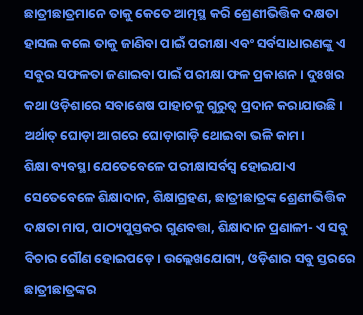ଛାତ୍ରୀଛାତ୍ରମାନେ ତାକୁ କେତେ ଆତ୍ମସ୍ଥ କରି ଶ୍ରେଣୀଭିତ୍ତିକ ଦକ୍ଷତା ହାସଲ କଲେ ତାକୁ ଜାଣିବା ପାଇଁ ପରୀକ୍ଷା ଏବଂ ସର୍ବସାଧାରଣଙ୍କୁ ଏ ସବୁର ସଫଳତା ଜଣାଇବା ପାଇଁ ପରୀକ୍ଷା ଫଳ ପ୍ରକାଶନ। ଦୁଃଖର କଥା ଓଡ଼ିଶାରେ ସବାଶେଷ ପାହାଚକୁ ଗୁରୁତ୍ୱ ପ୍ରଦାନ କରାଯାଉଛି। ଅର୍ଥାତ୍‌ ଘୋଡ଼ା ଆଗରେ ଘୋଡ଼ାଗାଡ଼ି ଥୋଇବା ଭଳି କାମ।
ଶିକ୍ଷା ବ୍ୟବସ୍ଥା ଯେତେବେଳେ ପରୀକ୍ଷାସର୍ବସ୍ବ ହୋଇଯାଏ ସେତେବେଳେ ଶିକ୍ଷାଦାନ, ଶିକ୍ଷାଗ୍ରହଣ, ଛାତ୍ରୀଛାତ୍ରଙ୍କ ଶ୍ରେଣୀଭିତ୍ତିକ ଦକ୍ଷତା ମାପ, ପାଠ୍ୟପୁସ୍ତକର ଗୁଣବତ୍ତା, ଶିକ୍ଷାଦାନ ପ୍ରଣାଳୀ- ଏ ସବୁ ବିଚାର ଗୌଣ ହୋଇପଡ଼େ। ଉଲ୍ଲେଖଯୋଗ୍ୟ, ଓଡ଼ିଶାର ସବୁ ସ୍ତରରେ ଛାତ୍ରୀଛାତ୍ରଙ୍କର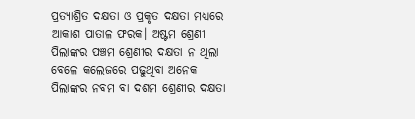ପ୍ରତ୍ୟାଶ୍ରିତ ଦକ୍ଷତା ଓ ପ୍ରକୃତ ଦକ୍ଷତା ମଧ୍ୟରେ ଆକାଶ ପାତାଳ ଫରକ। ଅଷ୍ଟମ ଶ୍ରେଣୀ ପିଲାଙ୍କର ପଞ୍ଚମ ଶ୍ରେଣୀର ଦକ୍ଷତା ନ ଥିଲା ବେଳେ କଲେଜରେ ପଢୁଥିବା ଅନେକ ପିଲାଙ୍କର ନବମ ବା ଦଶମ ଶ୍ରେଣୀର ଦକ୍ଷତା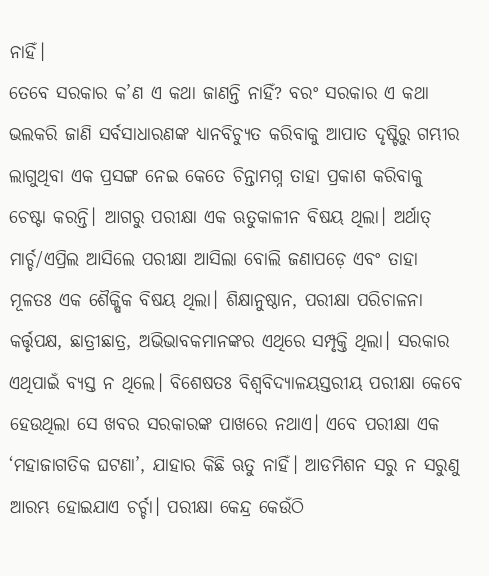ନାହିଁ।
ତେବେ ସରକାର କ’ଣ ଏ କଥା ଜାଣନ୍ତି ନାହିଁ? ବରଂ ସରକାର ଏ କଥା ଭଲକରି ଜାଣି ସର୍ବସାଧାରଣଙ୍କ ଧ୍ୟାନବିଚ୍ୟୁତ କରିବାକୁ ଆପାତ ଦୃଷ୍ଟିରୁ ଗମ୍ଭୀର ଲାଗୁଥିବା ଏକ ପ୍ରସଙ୍ଗ ନେଇ କେତେ ଚିନ୍ତାମଗ୍ନ ତାହା ପ୍ରକାଶ କରିବାକୁ ଚେଷ୍ଟା କରନ୍ତି। ଆଗରୁ ପରୀକ୍ଷା ଏକ ଋତୁକାଳୀନ ବିଷୟ ଥିଲା। ଅର୍ଥାତ୍‌ ମାର୍ଚ୍ଚ/ଏପ୍ରିଲ ଆସିଲେ ପରୀକ୍ଷା ଆସିଲା ବୋଲି ଜଣାପଡ଼େ ଏବଂ ତାହା ମୂଳତଃ ଏକ ଶୈକ୍ଷିକ ବିଷୟ ଥିଲା। ଶିକ୍ଷାନୁଷ୍ଠାନ, ପରୀକ୍ଷା ପରିଚାଳନା କର୍ତ୍ତୃପକ୍ଷ, ଛାତ୍ରୀଛାତ୍ର, ଅଭିଭାବକମାନଙ୍କର ଏଥିରେ ସମ୍ପୃକ୍ତି ଥିଲା। ସରକାର ଏଥିପାଇଁ ବ୍ୟସ୍ତ ନ ଥିଲେ। ବିଶେଷତଃ ବିଶ୍ୱବିଦ୍ୟାଳୟସ୍ତରୀୟ ପରୀକ୍ଷା କେବେ ହେଉଥିଲା ସେ ଖବର ସରକାରଙ୍କ ପାଖରେ ନଥାଏ। ଏବେ ପରୀକ୍ଷା ଏକ ‘ମହାଜାଗତିକ ଘଟଣା’, ଯାହାର କିଛି ଋତୁ ନାହିଁ। ଆଡମିଶନ ସରୁ ନ ସରୁଣୁ ଆରମ୍ଭ ହୋଇଯାଏ ଚର୍ଚ୍ଚା। ପରୀକ୍ଷା କେନ୍ଦ୍ର କେଉଁଠି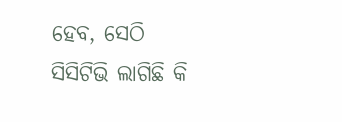ହେବ, ସେଠି ସିସିଟିଭି ଲାଗିଛି କି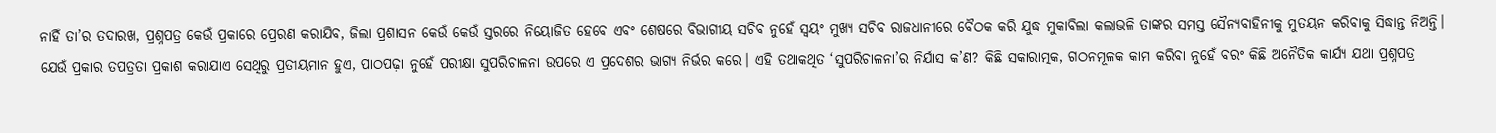ନାହିଁ ତା’ର ତଦାରଖ, ପ୍ରଶ୍ନପତ୍ର କେଉଁ ପ୍ରକାରେ ପ୍ରେରଣ କରାଯିବ, ଜିଲା ପ୍ରଶାସନ କେଉଁ କେଉଁ ସ୍ତରରେ ନିୟୋଜିତ ହେବେ ଏବଂ ଶେଷରେ ବିଭାଗୀୟ ସଚିବ ନୁହେଁ ସ୍ବୟଂ ମୁଖ୍ୟ ସଚିବ ରାଜଧାନୀରେ ବୈଠକ କରି ଯୁଦ୍ଧ ମୁକାବିଲା କଲାଭଳି ତାଙ୍କର ସମସ୍ତ ସୈନ୍ୟବାହିନୀକୁ ମୁତୟନ କରିବାକୁ ସିଦ୍ଧାନ୍ତ ନିଅନ୍ତି। ଯେଉଁ ପ୍ରକାର ତପତ୍ରତା ପ୍ରକାଶ କରାଯାଏ ସେଥିରୁ ପ୍ରତୀୟମାନ ହୁଏ, ପାଠପଢ଼ା ନୁହେଁ ପରୀକ୍ଷା ସୁପରିଚାଳନା ଉପରେ ଏ ପ୍ରଦେଶର ଭାଗ୍ୟ ନିର୍ଭର କରେ। ଏହି ତଥାକଥିତ ‘ସୁପରିଚାଳନା’ର ନିର୍ଯାସ କ’ଣ? କିଛି ସକାରାତ୍ମକ, ଗଠନମୂଳକ କାମ କରିବା ନୁହେଁ ବରଂ କିଛି ଅନୈତିକ କାର୍ଯ୍ୟ ଯଥା ପ୍ରଶ୍ନପତ୍ର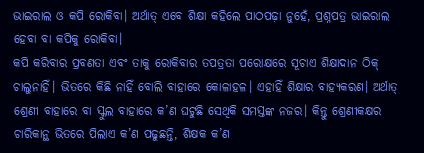ଭାଇରାଲ ଓ କପି ରୋକିବା। ଅର୍ଥାତ୍‌ ଏବେ ଶିକ୍ଷା କହିଲେ ପାଠପଢ଼ା ନୁହେଁ, ପ୍ରଶ୍ନପତ୍ର ଭାଇରାଲ ହେବା ବା କପିକୁ ରୋକିବା।
କପି କରିବାର ପ୍ରବଣତା ଏବଂ ତାକୁ ରୋକିବାର ତପତ୍ରତା ପରୋକ୍ଷରେ ସୂଚାଏ ଶିକ୍ଷାଦାନ ଠିକ୍‌ ଚାଲୁନାହିଁ। ଭିତରେ କିଛି ନାହିଁ ବୋଲି ବାହାରେ କୋଳାହଳ। ଏହାହିଁ ଶିକ୍ଷାର ବାହ୍ୟକରଣ। ଅର୍ଥାତ୍‌ ଶ୍ରେଣୀ ବାହାରେ ବା ସ୍କୁଲ ବାହାରେ କ’ଣ ଘଟୁଛି ସେଥିକି ସମସ୍ତଙ୍କ ନଜର। କିନ୍ତୁ ଶ୍ରେଣୀକକ୍ଷର ଚାରିକାନ୍ଥ ଭିତରେ ପିଲାଏ କ’ଣ ପଢୁଛନ୍ତି, ଶିକ୍ଷକ କ’ଣ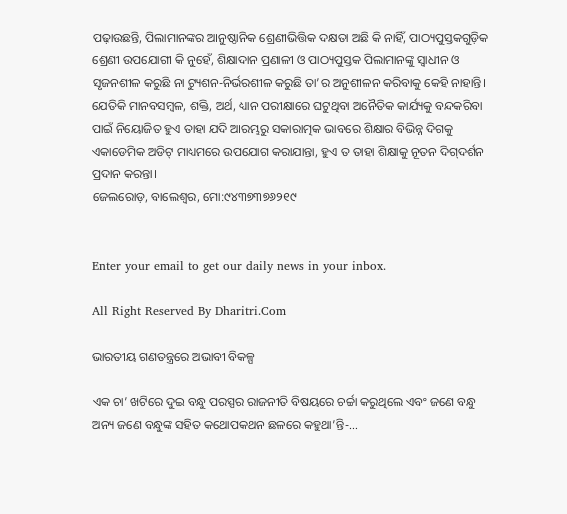ପଢ଼ାଉଛନ୍ତି, ପିଲାମାନଙ୍କର ଆନୁଷ୍ଠାନିକ ଶ୍ରେଣୀଭିତ୍ତିକ ଦକ୍ଷତା ଅଛି କି ନାହିଁ, ପାଠ୍ୟପୁସ୍ତକଗୁଡ଼ିକ ଶ୍ରେଣୀ ଉପଯୋଗୀ କି ନୁହେଁ, ଶିକ୍ଷାଦାନ ପ୍ରଣାଳୀ ଓ ପାଠ୍ୟପୁସ୍ତକ ପିଲାମାନଙ୍କୁ ସ୍ବାଧୀନ ଓ ସୃଜନଶୀଳ କରୁଛି ନା ଟ୍ୟୁଶନ-ନିର୍ଭରଶୀଳ କରୁଛି ତା’ର ଅନୁଶୀଳନ କରିବାକୁ କେହି ନାହାନ୍ତି। ଯେତିକି ମାନବସମ୍ବଳ, ଶକ୍ତି, ଅର୍ଥ, ଧ୍ୟାନ ପରୀକ୍ଷାରେ ଘଟୁଥିବା ଅନୈତିକ କାର୍ଯ୍ୟକୁ ବନ୍ଦକରିବା ପାଇଁ ନିୟୋଜିତ ହୁଏ ତାହା ଯଦି ଆରମ୍ଭରୁ ସକାରାତ୍ମକ ଭାବରେ ଶିକ୍ଷାର ବିଭିନ୍ନ ଦିଗକୁ ଏକାଡେମିକ ଅଡିଟ୍‌ ମାଧ୍ୟମରେ ଉପଯୋଗ କରାଯାନ୍ତା, ହୁଏ ତ ତାହା ଶିକ୍ଷାକୁ ନୂତନ ଦିଗ୍‌ଦର୍ଶନ ପ୍ରଦାନ କରନ୍ତା।
ଜେଲରୋଡ଼, ବାଲେଶ୍ୱର, ମୋ:୯୪୩୭୩୭୬୨୧୯


Enter your email to get our daily news in your inbox.

All Right Reserved By Dharitri.Com

ଭାରତୀୟ ଗଣତନ୍ତ୍ରରେ ଅଭାବୀ ବିକଳ୍ପ

ଏକ ଚା’ ଖଟିରେ ଦୁଇ ବନ୍ଧୁ ପରସ୍ପର ରାଜନୀତି ବିଷୟରେ ଚର୍ଚ୍ଚା କରୁଥିଲେ ଏବଂ ଜଣେ ବନ୍ଧୁ ଅନ୍ୟ ଜଣେ ବନ୍ଧୁଙ୍କ ସହିତ କଥୋପକଥନ ଛଳରେ କହୁଥା’ନ୍ତି-…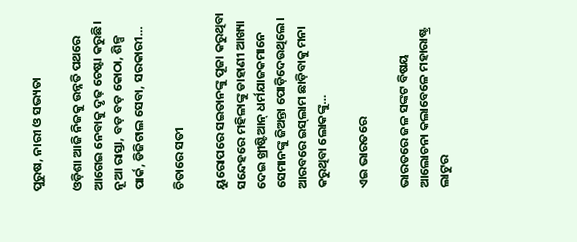ପୁରୁଷ, ନାରୀ ଓ ସଭ୍ୟତା

ଓଡ଼ିଶା ଆଜି ନିଜକୁ ଉନ୍ନତି ପଥରେ ଆଗେଇ ନେବାକୁ ଦୃଢ଼ ଚେଷ୍ଟା କରୁଛି। ନୂଆ ରାସ୍ତା, ବଡ଼ ବଡ଼ କୋଠା, ଶିଳ୍ପ ପାର୍କ, ଡିଜିଟାଲ ସେବା, ସରକାରୀ…

ଚିତାରେ ସତୀ

ୟୁରୋପରେ ସଇତାନଙ୍କୁ ପୂଜା କରୁଥିବା ସନ୍ଦେହରେ ମହିଳାଙ୍କୁ ଡାହାଣୀ ଆଖ୍ୟା ଦେଇ ଖ୍ରୀଷ୍ଟିଆନ୍‌ ଧର୍ମଯାଜକମାନେ ସେମାନଙ୍କୁ ଜିଅନ୍ତା ପୋଡ଼ିଦେଉଥିଲେ। ଆରବରେ ଇସ୍‌ଲାମ ଛାଡ଼ିବାକୁ ମନା କରୁଥିବା ଲୋକଙ୍କୁ…

ଏଇ ଭାରତରେ

ଭାରତରେ ଜଳ ସଙ୍କଟ ବିଷୟ ଆଲୋଚନା କଲାବେଳେ ମହାରାଷ୍ଟ୍ର ଲାଟୁର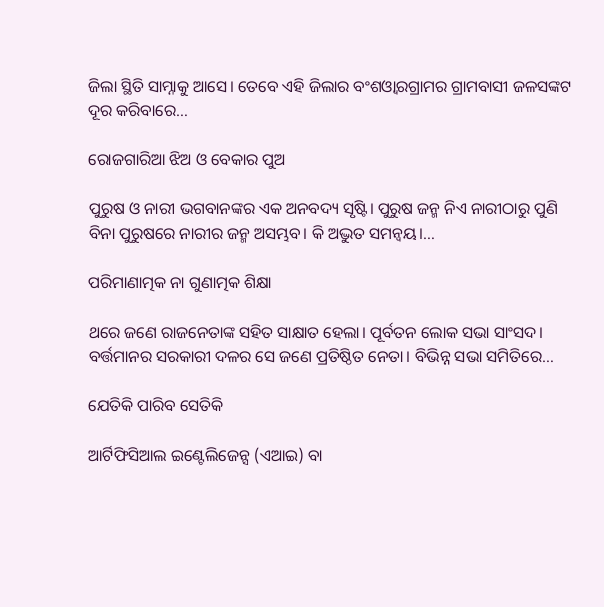ଜିଲା ସ୍ଥିତି ସାମ୍ନାକୁ ଆସେ। ତେବେ ଏହି ଜିଲାର ବଂଶଓ୍ବାରଗ୍ରାମର ଗ୍ରାମବାସୀ ଜଳସଙ୍କଟ ଦୂର କରିବାରେ…

ରୋଜଗାରିଆ ଝିଅ ଓ ବେକାର ପୁଅ

ପୁରୁଷ ଓ ନାରୀ ଭଗବାନଙ୍କର ଏକ ଅନବଦ୍ୟ ସୃଷ୍ଟି। ପୁରୁଷ ଜନ୍ମ ନିଏ ନାରୀଠାରୁ ପୁଣି ବିନା ପୁରୁଷରେ ନାରୀର ଜନ୍ମ ଅସମ୍ଭବ। କି ଅଦ୍ଭୁତ ସମନ୍ବୟ।…

ପରିମାଣାତ୍ମକ ନା ଗୁଣାତ୍ମକ ଶିକ୍ଷା

ଥରେ ଜଣେ ରାଜନେତାଙ୍କ ସହିତ ସାକ୍ଷାତ ହେଲା। ପୂର୍ବତନ ଲୋକ ସଭା ସାଂସଦ। ବର୍ତ୍ତମାନର ସରକାରୀ ଦଳର ସେ ଜଣେ ପ୍ରତିଷ୍ଠିତ ନେତା। ବିଭିନ୍ନ ସଭା ସମିତିରେ…

ଯେତିକି ପାରିବ ସେତିକି

ଆର୍ଟିଫିସିଆଲ ଇଣ୍ଟେଲିଜେନ୍ସ (ଏଆଇ) ବା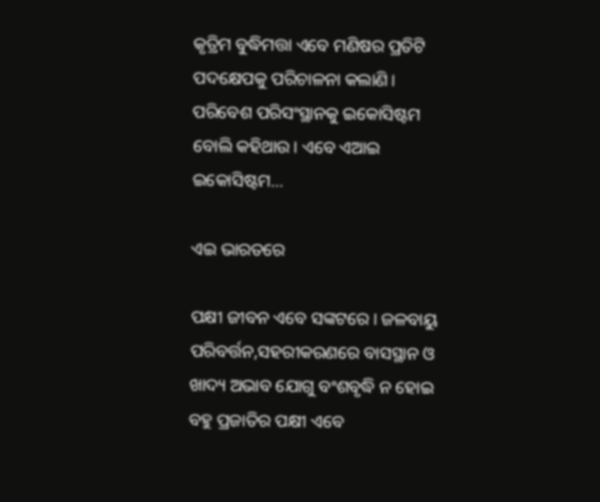କୃତ୍ରିମ ବୁଦ୍ଧିମତ୍ତା ଏବେ ମଣିଷର ପ୍ରତିଟି ପଦକ୍ଷେପକୁ ପରିଚାଳନା କଲାଣି। ପରିବେଶ ପରିସଂସ୍ଥାନକୁ ଇକୋସିଷ୍ଟମ ବୋଲି କହିଥାଉ। ଏବେ ଏଆଇ ଇକୋସିଷ୍ଟମ…

ଏଇ ଭାରତରେ

ପକ୍ଷୀ ଜୀବନ ଏବେ ସଙ୍କଟରେ। ଜଳବାୟୁ ପରିବର୍ତ୍ତନ,ସହରୀକରଣରେ ବାସସ୍ଥାନ ଓ ଖାଦ୍ୟ ଅଭାବ ଯୋଗୁ ବଂଶବୃଦ୍ଧି ନ ହୋଇ ବହୁ ପ୍ରଜାତିର ପକ୍ଷୀ ଏବେ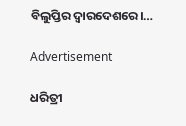ବିଲୁପ୍ତିର ଦ୍ୱାରଦେଶରେ।…

Advertisement

ଧରିତ୍ରୀ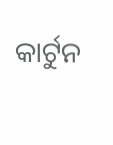କାର୍ଟୁନ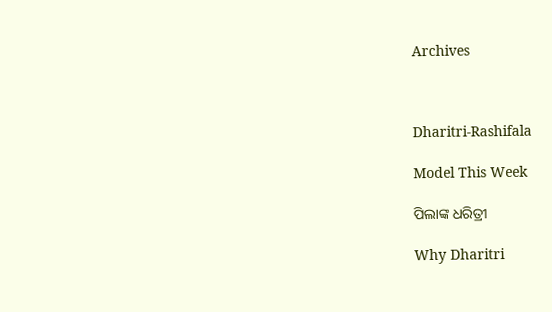Archives



Dharitri-Rashifala

Model This Week

ପିଲାଙ୍କ ଧରିତ୍ରୀ

Why Dharitri